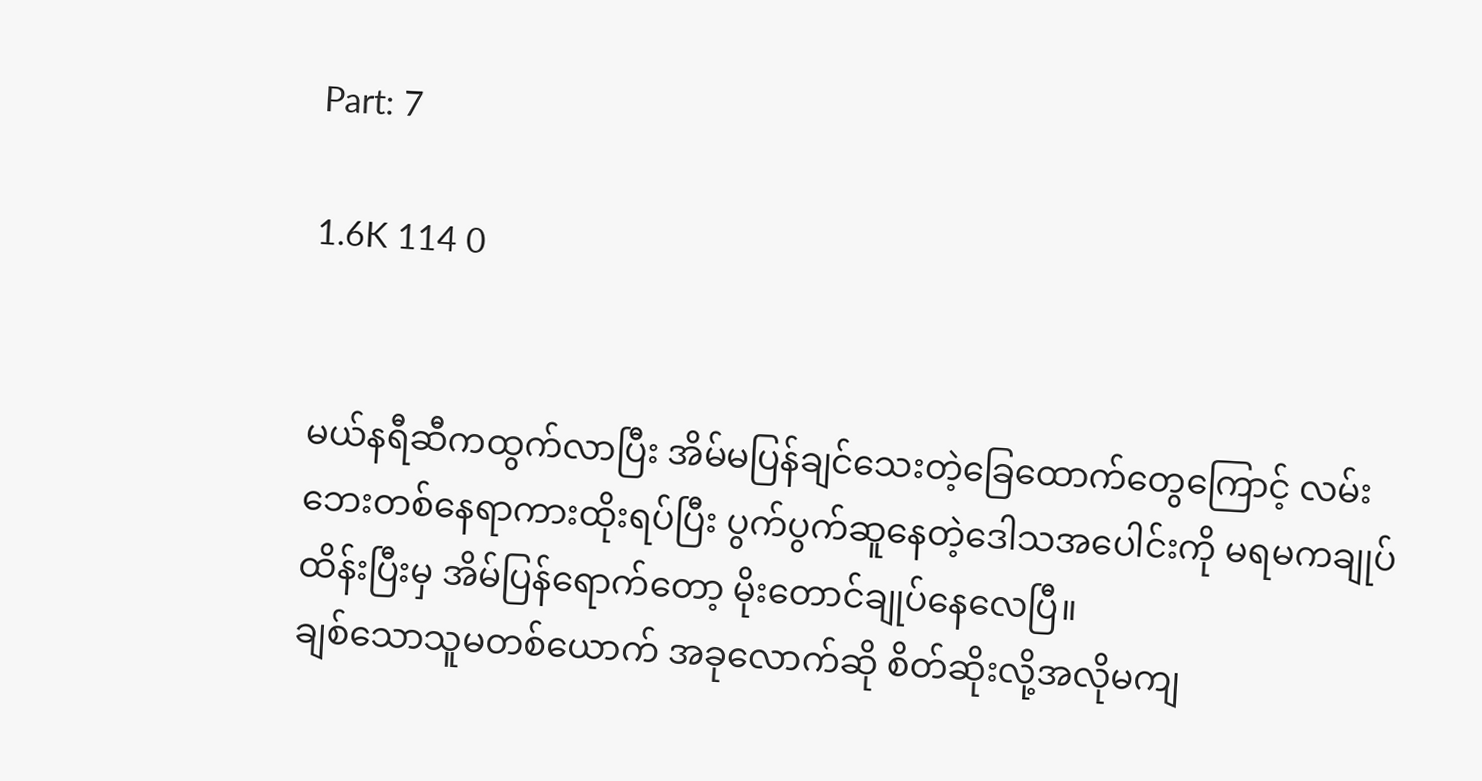Part: 7

1.6K 114 0


မယ်နရီဆီကထွက်လာပြီး အိမ်မပြန်ချင်သေးတဲ့ခြေထောက်တွေကြောင့် လမ်းဘေးတစ်နေရာကားထိုးရပ်ပြီး ပွက်ပွက်ဆူနေတဲ့ဒေါသအပေါင်းကို မရမကချုပ်ထိန်းပြီးမှ အိမ်ပြန်ရောက်တော့ မိုးတောင်ချုပ်နေလေပြီ။
ချစ်သောသူမတစ်ယောက် အခုလောက်ဆို စိတ်ဆိုးလို့အလိုမကျ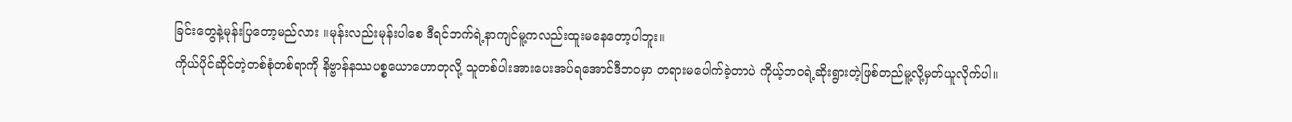ခြင်းတွေနဲ့မုန်းပြတော့မည်လား ။မုန်းလည်းမုန်းပါစေ ဒီရင်ဘက်ရဲ့နာကျင်မူ့ကလည်းထူးမနေတော့ပါဘူး။
ကိုယ်ပိုင်ဆိုင်တဲ့တစ်စုံတစ်ရာကို နိဗ္ဗာန်နဿပစ္စယောဟောတုလို့ သူတစ်ပါးအားပေးအပ်ရအောင်ဒီဘဝမှာ တရားမပေါက်ခဲ့တာပဲ ကိုယ့်ဘဝရဲ့ဆိုးရွားတဲ့ဖြစ်တည်မူ့လို့မှတ်ယူလိုက်ပါ။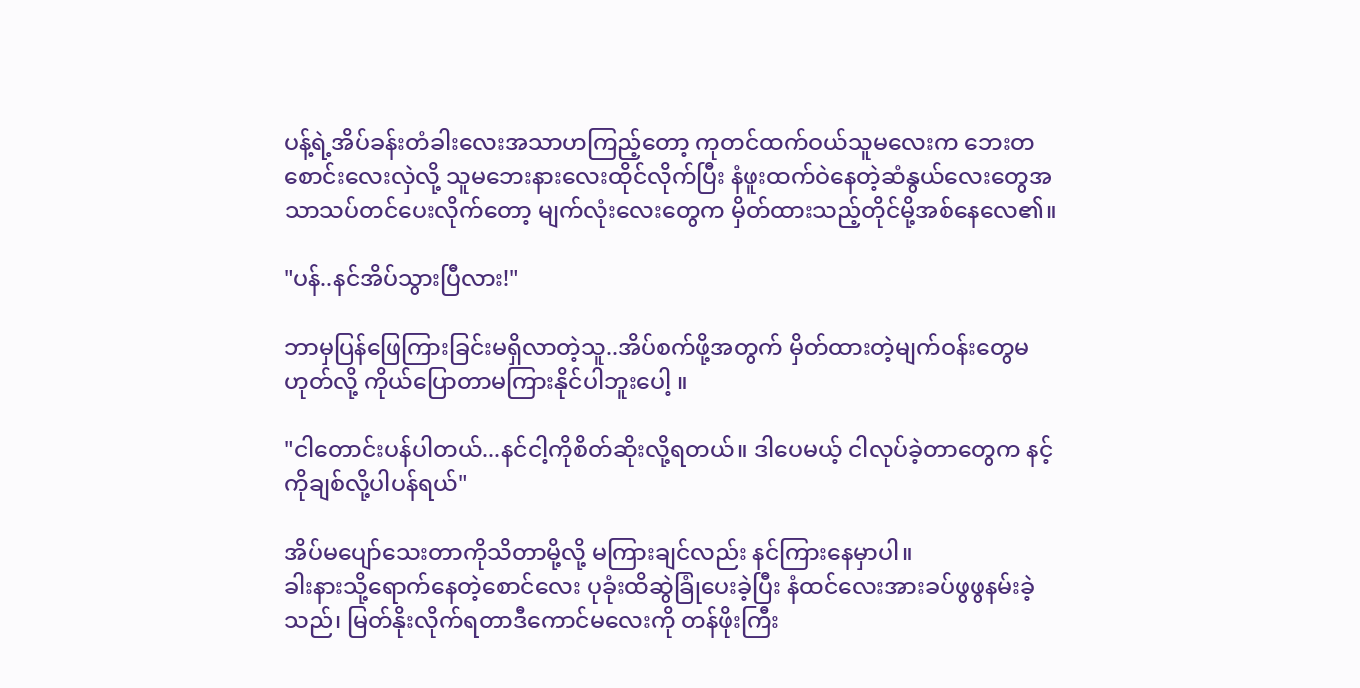ပန့်ရဲ့အိပ်ခန်းတံခါးလေးအသာဟကြည့်တော့ ကုတင်ထက်ဝယ်သူမလေးက ဘေးတစောင်းလေးလှဲလို့ သူမဘေးနားလေးထိုင်လိုက်ပြီး နံဖူးထက်ဝဲနေတဲ့ဆံနွယ်လေးတွေအသာသပ်တင်ပေးလိုက်တော့ မျက်လုံးလေးတွေက မှိတ်ထားသည့်တိုင်မို့အစ်နေလေ၏။

"ပန်..နင်အိပ်သွားပြီလား!"

ဘာမှပြန်ဖြေကြားခြင်းမရှိလာတဲ့သူ..အိပ်စက်ဖို့အတွက် မှိတ်ထားတဲ့မျက်ဝန်းတွေမဟုတ်လို့ ကိုယ်ပြောတာမကြားနိုင်ပါဘူးပေါ့ ။

"ငါတောင်းပန်ပါတယ်...နင်ငါ့ကိုစိတ်ဆိုးလို့ရတယ်။ ဒါပေမယ့် ငါလုပ်ခဲ့တာတွေက နင့်ကိုချစ်လို့ပါပန်ရယ်"

အိပ်မပျော်သေးတာကိုသိတာမို့လို့ မကြားချင်လည်း နင်ကြားနေမှာပါ။
ခါးနားသို့ရောက်နေတဲ့စောင်လေး ပုခုံးထိဆွဲခြုံပေးခဲ့ပြီး နံထင်လေးအားခပ်ဖွဖွနမ်းခဲ့သည်၊ မြတ်နိုးလိုက်ရတာဒီကောင်မလေးကို တန်ဖိုးကြီး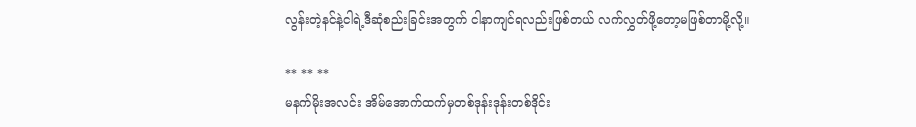လွန်းတဲ့နင်နဲ့ငါရဲ့ဒီဆုံစည်းခြင်းအတွက် ငါနာကျင်ရလည်းဖြစ်တယ် လက်လွှတ်ဖို့တော့မဖြစ်တာမို့လို့။

** ** **
မနက်မိုးအလင်း အိမ်အောက်ထက်မှတစ်ဒုန်းဒုန်းတစ်ဒိုင်း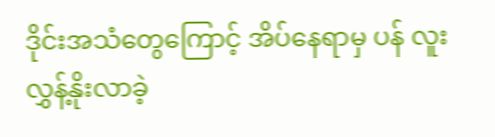ဒိုင်းအသံတွေကြောင့် အိပ်နေရာမှ ပန် လူးလွှန့်နိုးလာခဲ့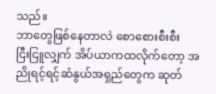သည်။
ဘာတွေဖြစ်နေတာလဲ စောစေားစီးစီး
ငြီးငြူလျှက် အိပ်ယာကထလိုက်တော့ အညိုရင့်ရင့်ဆံနွယ်အရှည်တွေက ဆုတ်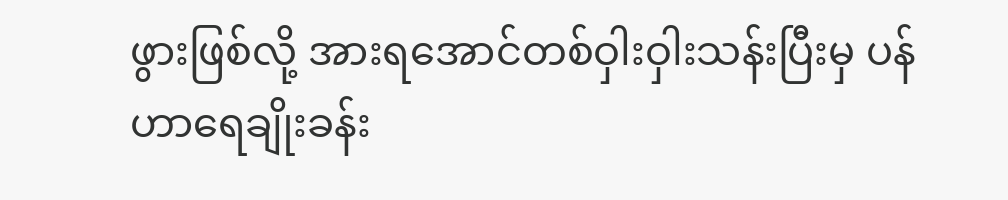ဖွားဖြစ်လို့ အားရအောင်တစ်ဝှါးဝှါးသန်းပြီးမှ ပန်ဟာရေချိုးခန်း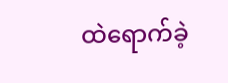ထဲရောက်ခဲ့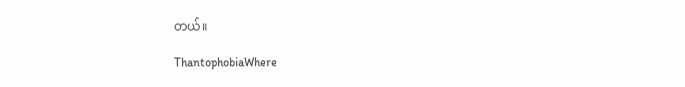တယ်။

ThantophobiaWhere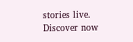stories live. Discover now